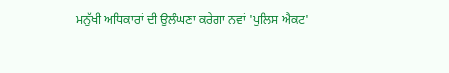ਮਨੁੱਖੀ ਅਧਿਕਾਰਾਂ ਦੀ ਉਲੰਘਣਾ ਕਰੇਗਾ ਨਵਾਂ 'ਪੁਲਿਸ ਐਕਟ'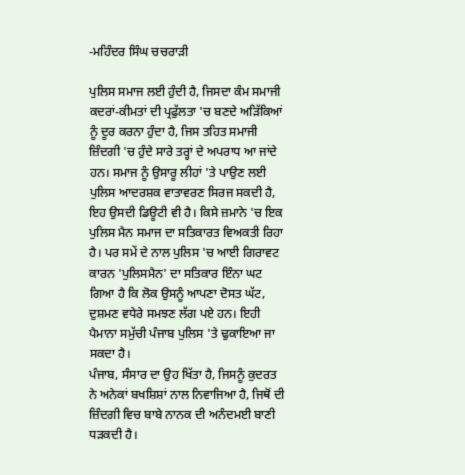-ਮਹਿੰਦਰ ਸਿੰਘ ਚਚਰਾੜੀ

ਪੁਲਿਸ ਸਮਾਜ ਲਈ ਹੁੰਦੀ ਹੈ, ਜਿਸਦਾ ਕੰਮ ਸਮਾਜੀ ਕਦਰਾਂ-ਕੀਮਤਾਂ ਦੀ ਪ੍ਰਫੁੱਲਤਾ 'ਚ ਬਣਦੇ ਅੜਿੱਕਿਆਂ ਨੂੰ ਦੂਰ ਕਰਨਾ ਹੁੰਦਾ ਹੈ, ਜਿਸ ਤਹਿਤ ਸਮਾਜੀ ਜ਼ਿੰਦਗੀ 'ਚ ਹੁੰਦੇ ਸਾਰੇ ਤਰ੍ਹਾਂ ਦੇ ਅਪਰਾਧ ਆ ਜਾਂਦੇ ਹਨ। ਸਮਾਜ ਨੂੰ ਉਸਾਰੂ ਲੀਹਾਂ 'ਤੇ ਪਾਉਣ ਲਈ ਪੁਲਿਸ ਆਦਰਸ਼ਕ ਵਾਤਾਵਰਣ ਸਿਰਜ ਸਕਦੀ ਹੈ, ਇਹ ਉਸਦੀ ਡਿਊਟੀ ਵੀ ਹੈ। ਕਿਸੇ ਜ਼ਮਾਨੇ 'ਚ ਇਕ ਪੁਲਿਸ ਮੈਨ ਸਮਾਜ ਦਾ ਸਤਿਕਾਰਤ ਵਿਅਕਤੀ ਰਿਹਾ ਹੈ। ਪਰ ਸਮੇਂ ਦੇ ਨਾਲ ਪੁਲਿਸ 'ਚ ਆਈ ਗਿਰਾਵਟ ਕਾਰਨ 'ਪੁਲਿਸਮੈਨ' ਦਾ ਸਤਿਕਾਰ ਇੰਨਾ ਘਟ ਗਿਆ ਹੈ ਕਿ ਲੋਕ ਉਸਨੂੰ ਆਪਣਾ ਦੋਸਤ ਘੱਟ, ਦੁਸ਼ਮਣ ਵਧੇਰੇ ਸਮਝਣ ਲੱਗ ਪਏ ਹਨ। ਇਹੀ ਪੈਮਾਨਾ ਸਮੁੱਚੀ ਪੰਜਾਬ ਪੁਲਿਸ 'ਤੇ ਢੁਕਾਇਆ ਜਾ ਸਕਦਾ ਹੈ।
ਪੰਜਾਬ, ਸੰਸਾਰ ਦਾ ਉਹ ਖਿੱਤਾ ਹੈ, ਜਿਸਨੂੰ ਕੁਦਰਤ ਨੇ ਅਨੇਕਾਂ ਬਖਸ਼ਿਸ਼ਾਂ ਨਾਲ ਨਿਵਾਜਿਆ ਹੈ, ਜਿਥੋਂ ਦੀ ਜ਼ਿੰਦਗੀ ਵਿਚ ਬਾਬੇ ਨਾਨਕ ਦੀ ਅਨੰਦਮਈ ਬਾਣੀ ਧੜਕਦੀ ਹੈ।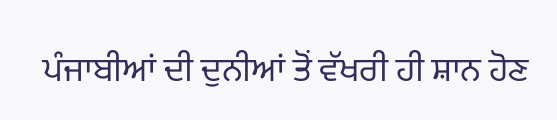ਪੰਜਾਬੀਆਂ ਦੀ ਦੁਨੀਆਂ ਤੋਂ ਵੱਖਰੀ ਹੀ ਸ਼ਾਨ ਹੋਣ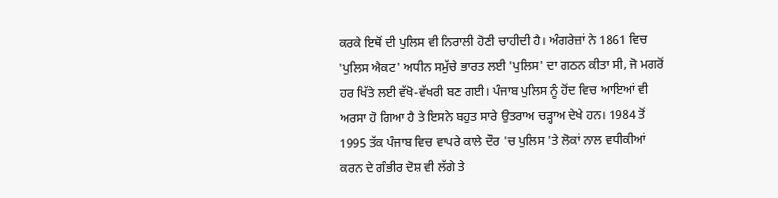ਕਰਕੇ ਇਥੋਂ ਦੀ ਪੁਲਿਸ ਵੀ ਨਿਰਾਲੀ ਹੋਣੀ ਚਾਹੀਦੀ ਹੈ। ਅੰਗਰੇਜ਼ਾਂ ਨੇ 1861 ਵਿਚ 'ਪੁਲਿਸ ਐਕਟ' ਅਧੀਨ ਸਮੁੱਚੇ ਭਾਰਤ ਲਈ 'ਪੁਲਿਸ' ਦਾ ਗਠਨ ਕੀਤਾ ਸੀ, ਜੋ ਮਗਰੋਂ ਹਰ ਖਿੱਤੇ ਲਈ ਵੱਖੋ-ਵੱਖਰੀ ਬਣ ਗਈ। ਪੰਜਾਬ ਪੁਲਿਸ ਨੂੰ ਹੋਂਦ ਵਿਚ ਆਇਆਂ ਵੀ ਅਰਸਾ ਹੋ ਗਿਆ ਹੈ ਤੇ ਇਸਨੇ ਬਹੁਤ ਸਾਰੇ ਉਤਰਾਅ ਚੜ੍ਹਾਅ ਦੇਖੇ ਹਨ। 1984 ਤੋਂ 1995 ਤੱਕ ਪੰਜਾਬ ਵਿਚ ਵਾਪਰੇ ਕਾਲੇ ਦੌਰ 'ਚ ਪੁਲਿਸ 'ਤੇ ਲੋਕਾਂ ਨਾਲ ਵਧੀਕੀਆਂ ਕਰਨ ਦੇ ਗੰਭੀਰ ਦੋਸ਼ ਵੀ ਲੱਗੇ ਤੇ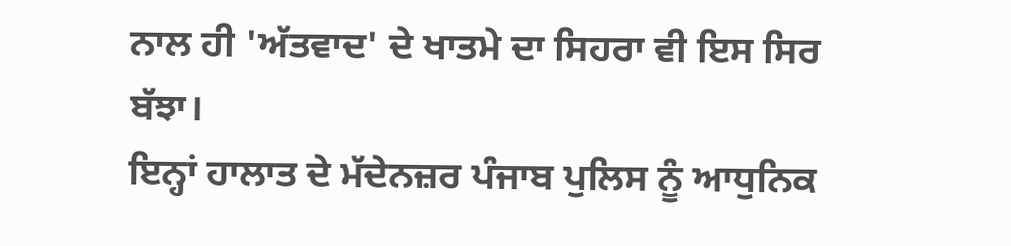ਨਾਲ ਹੀ 'ਅੱਤਵਾਦ' ਦੇ ਖਾਤਮੇ ਦਾ ਸਿਹਰਾ ਵੀ ਇਸ ਸਿਰ ਬੱਝਾ।
ਇਨ੍ਹਾਂ ਹਾਲਾਤ ਦੇ ਮੱਦੇਨਜ਼ਰ ਪੰਜਾਬ ਪੁਲਿਸ ਨੂੰ ਆਧੁਨਿਕ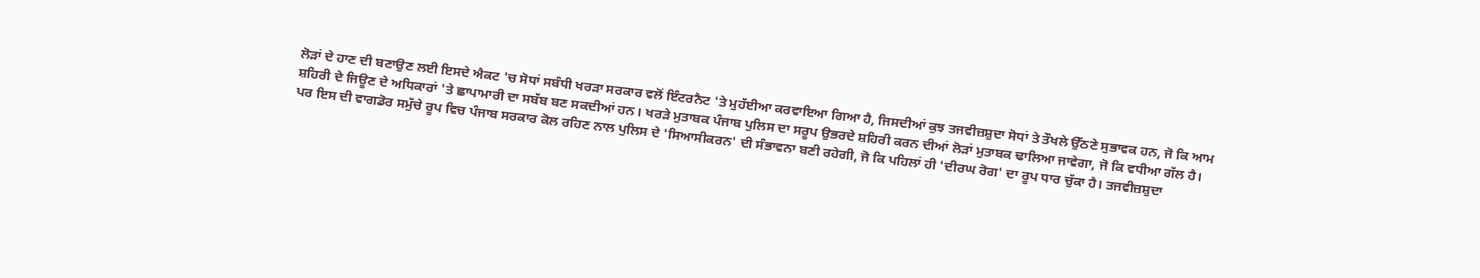ਲੋੜਾਂ ਦੇ ਹਾਣ ਦੀ ਬਣਾਉਣ ਲਈ ਇਸਦੇ ਐਕਟ 'ਚ ਸੋਧਾਂ ਸਬੰਧੀ ਖਰੜਾ ਸਰਕਾਰ ਵਲੋਂ ਇੰਟਰਨੈਟ 'ਤੇ ਮੁਹੱਈਆ ਕਰਵਾਇਆ ਗਿਆ ਹੈ, ਜਿਸਦੀਆਂ ਕੁਝ ਤਜਵੀਜ਼ਸ਼ੁਦਾ ਸੋਧਾਂ ਤੇ ਤੌਖਲੇ ਉੱਠਣੇ ਸੁਭਾਵਕ ਹਨ, ਜੋ ਕਿ ਆਮ ਸ਼ਹਿਰੀ ਦੇ ਜਿਊਣ ਦੇ ਅਧਿਕਾਰਾਂ 'ਤੇ ਛਾਪਾਮਾਰੀ ਦਾ ਸਬੱਬ ਬਣ ਸਕਦੀਆਂ ਹਨ। ਖਰੜੇ ਮੁਤਾਬਕ ਪੰਜਾਬ ਪੁਲਿਸ ਦਾ ਸਰੂਪ ਉਭਰਦੇ ਸ਼ਹਿਰੀ ਕਰਨ ਦੀਆਂ ਲੋੜਾਂ ਮੁਤਾਬਕ ਢਾਲਿਆ ਜਾਵੇਗਾ, ਜੋ ਕਿ ਵਧੀਆ ਗੱਲ ਹੈ। ਪਰ ਇਸ ਦੀ ਵਾਗਡੋਰ ਸਮੁੱਚੇ ਰੂਪ ਵਿਚ ਪੰਜਾਬ ਸਰਕਾਰ ਕੋਲ ਰਹਿਣ ਨਾਲ ਪੁਲਿਸ ਦੇ 'ਸਿਆਸੀਕਰਨ' ਦੀ ਸੰਭਾਵਨਾ ਬਣੀ ਰਹੇਗੀ, ਜੋ ਕਿ ਪਹਿਲਾਂ ਹੀ 'ਦੀਰਘ ਰੋਗ' ਦਾ ਰੂਪ ਧਾਰ ਚੁੱਕਾ ਹੈ। ਤਜਵੀਜ਼ਸ਼ੁਦਾ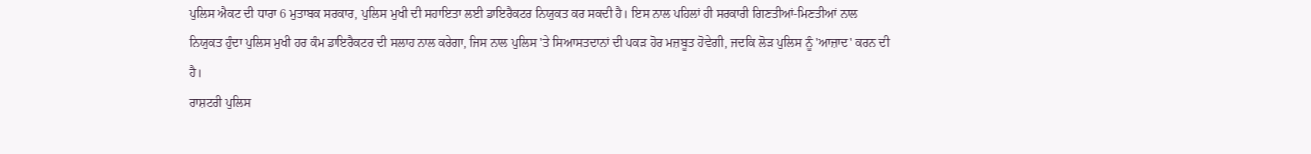ਪੁਲਿਸ ਐਕਟ ਦੀ ਧਾਰਾ 6 ਮੁਤਾਬਕ ਸਰਕਾਰ, ਪੁਲਿਸ ਮੁਖੀ ਦੀ ਸਹਾਇਤਾ ਲਈ ਡਾਇਰੈਕਟਰ ਨਿਯੁਕਤ ਕਰ ਸਕਦੀ ਹੈ। ਇਸ ਨਾਲ ਪਹਿਲਾਂ ਹੀ ਸਰਕਾਰੀ ਗਿਣਤੀਆਂ-ਮਿਣਤੀਆਂ ਨਾਲ ਨਿਯੁਕਤ ਹੁੰਦਾ ਪੁਲਿਸ ਮੁਖੀ ਹਰ ਕੰਮ ਡਾਇਰੈਕਟਰ ਦੀ ਸਲਾਹ ਨਾਲ ਕਰੇਗਾ, ਜਿਸ ਨਾਲ ਪੁਲਿਸ 'ਤੇ ਸਿਆਸਤਦਾਨਾਂ ਦੀ ਪਕੜ ਹੋਰ ਮਜ਼ਬੂਤ ਹੋਵੇਗੀ, ਜਦਕਿ ਲੋੜ ਪੁਲਿਸ ਨੂੰ 'ਆਜ਼ਾਦ' ਕਰਨ ਦੀ ਹੈ।
ਰਾਸ਼ਟਰੀ ਪੁਲਿਸ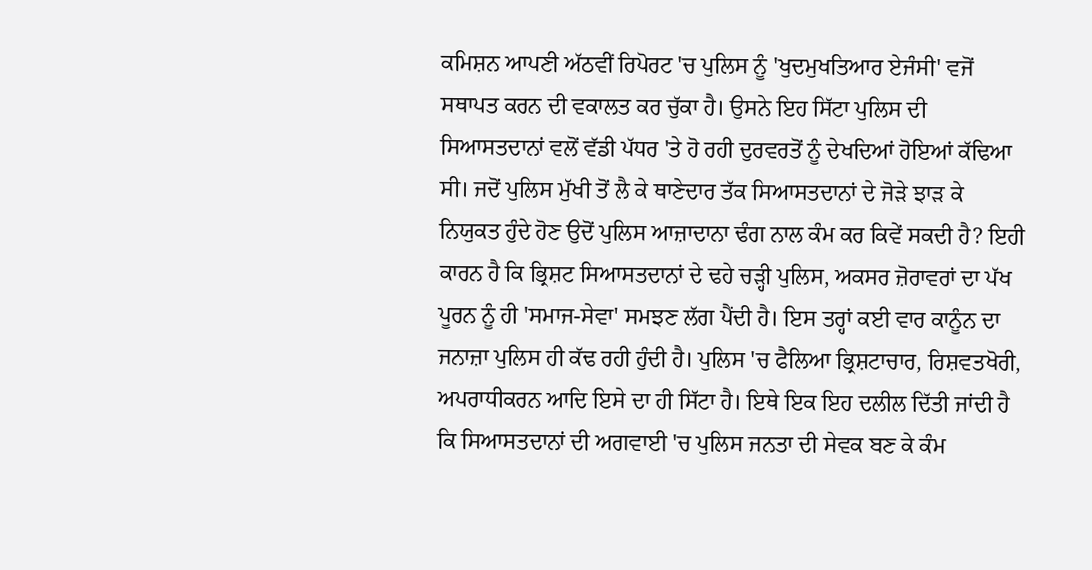ਕਮਿਸ਼ਨ ਆਪਣੀ ਅੱਠਵੀਂ ਰਿਪੋਰਟ 'ਚ ਪੁਲਿਸ ਨੂੰ 'ਖੁਦਮੁਖਤਿਆਰ ਏਜੰਸੀ' ਵਜੋਂ ਸਥਾਪਤ ਕਰਨ ਦੀ ਵਕਾਲਤ ਕਰ ਚੁੱਕਾ ਹੈ। ਉਸਨੇ ਇਹ ਸਿੱਟਾ ਪੁਲਿਸ ਦੀ ਸਿਆਸਤਦਾਨਾਂ ਵਲੋਂ ਵੱਡੀ ਪੱਧਰ 'ਤੇ ਹੋ ਰਹੀ ਦੁਰਵਰਤੋਂ ਨੂੰ ਦੇਖਦਿਆਂ ਹੋਇਆਂ ਕੱਢਿਆ ਸੀ। ਜਦੋਂ ਪੁਲਿਸ ਮੁੱਖੀ ਤੋਂ ਲੈ ਕੇ ਥਾਣੇਦਾਰ ਤੱਕ ਸਿਆਸਤਦਾਨਾਂ ਦੇ ਜੋੜੇ ਝਾੜ ਕੇ ਨਿਯੁਕਤ ਹੁੰਦੇ ਹੋਣ ਉਦੋਂ ਪੁਲਿਸ ਆਜ਼ਾਦਾਨਾ ਢੰਗ ਨਾਲ ਕੰਮ ਕਰ ਕਿਵੇਂ ਸਕਦੀ ਹੈ? ਇਹੀ ਕਾਰਨ ਹੈ ਕਿ ਭ੍ਰਿਸ਼ਟ ਸਿਆਸਤਦਾਨਾਂ ਦੇ ਢਹੇ ਚੜ੍ਹੀ ਪੁਲਿਸ, ਅਕਸਰ ਜ਼ੋਰਾਵਰਾਂ ਦਾ ਪੱਖ ਪੂਰਨ ਨੂੰ ਹੀ 'ਸਮਾਜ-ਸੇਵਾ' ਸਮਝਣ ਲੱਗ ਪੈਂਦੀ ਹੈ। ਇਸ ਤਰ੍ਹਾਂ ਕਈ ਵਾਰ ਕਾਨੂੰਨ ਦਾ ਜਨਾਜ਼ਾ ਪੁਲਿਸ ਹੀ ਕੱਢ ਰਹੀ ਹੁੰਦੀ ਹੈ। ਪੁਲਿਸ 'ਚ ਫੈਲਿਆ ਭ੍ਰਿਸ਼ਟਾਚਾਰ, ਰਿਸ਼ਵਤਖੋਰੀ, ਅਪਰਾਧੀਕਰਨ ਆਦਿ ਇਸੇ ਦਾ ਹੀ ਸਿੱਟਾ ਹੈ। ਇਥੇ ਇਕ ਇਹ ਦਲੀਲ ਦਿੱਤੀ ਜਾਂਦੀ ਹੈ ਕਿ ਸਿਆਸਤਦਾਨਾਂ ਦੀ ਅਗਵਾਈ 'ਚ ਪੁਲਿਸ ਜਨਤਾ ਦੀ ਸੇਵਕ ਬਣ ਕੇ ਕੰਮ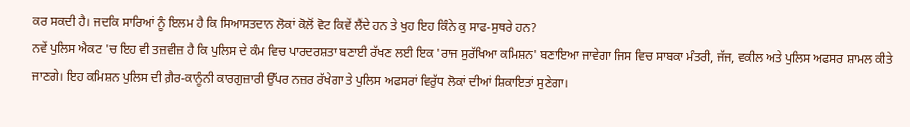ਕਰ ਸਕਦੀ ਹੈ। ਜਦਕਿ ਸਾਰਿਆਂ ਨੂੰ ਇਲਮ ਹੈ ਕਿ ਸਿਆਸਤਦਾਨ ਲੋਕਾਂ ਕੋਲੋਂ ਵੋਟ ਕਿਵੇਂ ਲੈਂਦੇ ਹਨ ਤੇ ਖੁਹ ਇਹ ਕਿੰਨੇ ਕੁ ਸਾਫ-ਸੁਥਰੇ ਹਨ?
ਨਵੇਂ ਪੁਲਿਸ ਐਕਟ 'ਚ ਇਹ ਵੀ ਤਜ਼ਵੀਜ਼ ਹੈ ਕਿ ਪੁਲਿਸ ਦੇ ਕੰਮ ਵਿਚ ਪਾਰਦਰਸ਼ਤਾ ਬਣਾਈ ਰੱਖਣ ਲਈ ਇਕ 'ਰਾਜ ਸੁਰੱਖਿਆ ਕਮਿਸ਼ਨ' ਬਣਾਇਆ ਜਾਵੇਗਾ ਜਿਸ ਵਿਚ ਸਾਬਕਾ ਮੰਤਰੀ, ਜੱਜ, ਵਕੀਲ ਅਤੇ ਪੁਲਿਸ ਅਫਸਰ ਸ਼ਾਮਲ ਕੀਤੇ ਜਾਣਗੇ। ਇਹ ਕਮਿਸ਼ਨ ਪੁਲਿਸ ਦੀ ਗ਼ੈਰ-ਕਾਨੂੰਨੀ ਕਾਰਗੁਜ਼ਾਰੀ ਉੱਪਰ ਨਜ਼ਰ ਰੱਖੇਗਾ ਤੇ ਪੁਲਿਸ ਅਫਸਰਾਂ ਵਿਰੁੱਧ ਲੋਕਾਂ ਦੀਆਂ ਸ਼ਿਕਾਇਤਾਂ ਸੁਣੇਗਾ।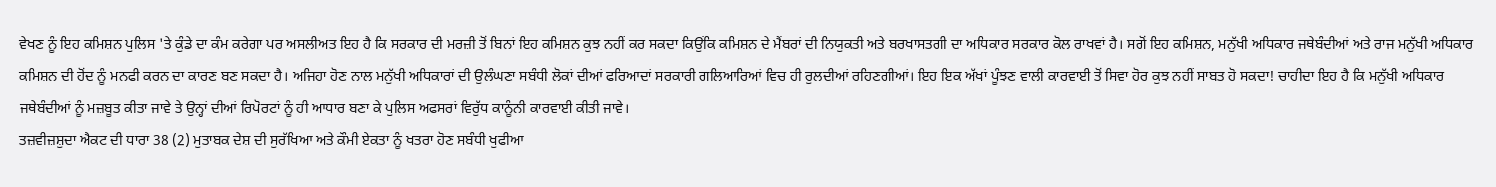ਵੇਖਣ ਨੂੰ ਇਹ ਕਮਿਸ਼ਨ ਪੁਲਿਸ 'ਤੇ ਕੁੰਡੇ ਦਾ ਕੰਮ ਕਰੇਗਾ ਪਰ ਅਸਲੀਅਤ ਇਹ ਹੈ ਕਿ ਸਰਕਾਰ ਦੀ ਮਰਜ਼ੀ ਤੋਂ ਬਿਨਾਂ ਇਹ ਕਮਿਸ਼ਨ ਕੁਝ ਨਹੀਂ ਕਰ ਸਕਦਾ ਕਿਉਂਕਿ ਕਮਿਸ਼ਨ ਦੇ ਮੈਂਬਰਾਂ ਦੀ ਨਿਯੁਕਤੀ ਅਤੇ ਬਰਖਾਸਤਗੀ ਦਾ ਅਧਿਕਾਰ ਸਰਕਾਰ ਕੋਲ ਰਾਖਵਾਂ ਹੈ। ਸਗੋਂ ਇਹ ਕਮਿਸ਼ਨ, ਮਨੁੱਖੀ ਅਧਿਕਾਰ ਜਥੇਬੰਦੀਆਂ ਅਤੇ ਰਾਜ ਮਨੁੱਖੀ ਅਧਿਕਾਰ ਕਮਿਸ਼ਨ ਦੀ ਹੋਂਦ ਨੂੰ ਮਨਫੀ ਕਰਨ ਦਾ ਕਾਰਣ ਬਣ ਸਕਦਾ ਹੈ। ਅਜਿਹਾ ਹੋਣ ਨਾਲ ਮਨੁੱਖੀ ਅਧਿਕਾਰਾਂ ਦੀ ਉਲੰਘਣਾ ਸਬੰਧੀ ਲੋਕਾਂ ਦੀਆਂ ਫਰਿਆਦਾਂ ਸਰਕਾਰੀ ਗਲਿਆਰਿਆਂ ਵਿਚ ਹੀ ਰੁਲਦੀਆਂ ਰਹਿਣਗੀਆਂ। ਇਹ ਇਕ ਅੱਖਾਂ ਪੂੰਝਣ ਵਾਲੀ ਕਾਰਵਾਈ ਤੋਂ ਸਿਵਾ ਹੋਰ ਕੁਝ ਨਹੀਂ ਸਾਬਤ ਹੋ ਸਕਦਾ! ਚਾਹੀਦਾ ਇਹ ਹੈ ਕਿ ਮਨੁੱਖੀ ਅਧਿਕਾਰ ਜਥੇਬੰਦੀਆਂ ਨੂੰ ਮਜ਼ਬੂਤ ਕੀਤਾ ਜਾਵੇ ਤੇ ਉਨ੍ਹਾਂ ਦੀਆਂ ਰਿਪੋਰਟਾਂ ਨੂੰ ਹੀ ਆਧਾਰ ਬਣਾ ਕੇ ਪੁਲਿਸ ਅਫਸਰਾਂ ਵਿਰੁੱਧ ਕਾਨੂੰਨੀ ਕਾਰਵਾਈ ਕੀਤੀ ਜਾਵੇ।
ਤਜ਼ਵੀਜ਼ਸ਼ੁਦਾ ਐਕਟ ਦੀ ਧਾਰਾ 38 (2) ਮੁਤਾਬਕ ਦੇਸ਼ ਦੀ ਸੁਰੱਖਿਆ ਅਤੇ ਕੌਮੀ ਏਕਤਾ ਨੂੰ ਖਤਰਾ ਹੋਣ ਸਬੰਧੀ ਖੁਫੀਆ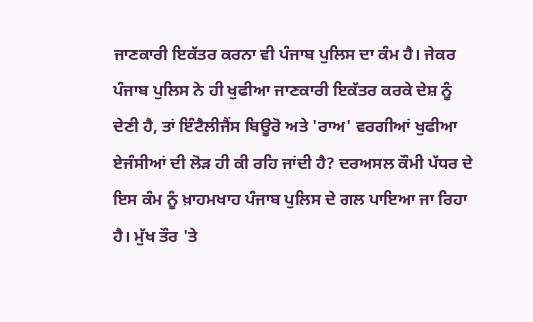ਜਾਣਕਾਰੀ ਇਕੱਤਰ ਕਰਨਾ ਵੀ ਪੰਜਾਬ ਪੁਲਿਸ ਦਾ ਕੰਮ ਹੈ। ਜੇਕਰ ਪੰਜਾਬ ਪੁਲਿਸ ਨੇ ਹੀ ਖੁਫੀਆ ਜਾਣਕਾਰੀ ਇਕੱਤਰ ਕਰਕੇ ਦੇਸ਼ ਨੂੰ ਦੇਣੀ ਹੈ, ਤਾਂ ਇੰਟੈਲੀਜੈਂਸ ਬਿਊਰੋ ਅਤੇ 'ਰਾਅ' ਵਰਗੀਆਂ ਖੁਫੀਆ ਏਜੰਸੀਆਂ ਦੀ ਲੋੜ ਹੀ ਕੀ ਰਹਿ ਜਾਂਦੀ ਹੈ? ਦਰਅਸਲ ਕੌਮੀ ਪੱਧਰ ਦੇ ਇਸ ਕੰਮ ਨੂੰ ਖ਼ਾਹਮਖਾਹ ਪੰਜਾਬ ਪੁਲਿਸ ਦੇ ਗਲ ਪਾਇਆ ਜਾ ਰਿਹਾ ਹੈ। ਮੁੱਖ ਤੌਰ 'ਤੇ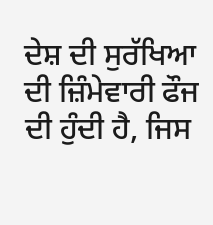ਦੇਸ਼ ਦੀ ਸੁਰੱਖਿਆ ਦੀ ਜ਼ਿੰਮੇਵਾਰੀ ਫੌਜ ਦੀ ਹੁੰਦੀ ਹੈ, ਜਿਸ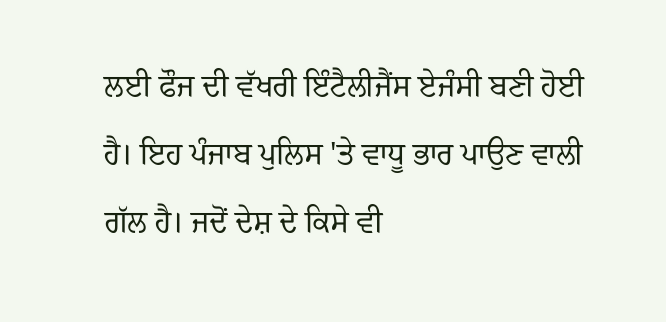ਲਈ ਫੌਜ ਦੀ ਵੱਖਰੀ ਇੰਟੈਲੀਜੈਂਸ ਏਜੰਸੀ ਬਣੀ ਹੋਈ ਹੈ। ਇਹ ਪੰਜਾਬ ਪੁਲਿਸ 'ਤੇ ਵਾਧੂ ਭਾਰ ਪਾਉਣ ਵਾਲੀ ਗੱਲ ਹੈ। ਜਦੋਂ ਦੇਸ਼ ਦੇ ਕਿਸੇ ਵੀ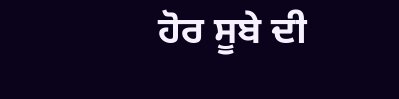ਹੋਰ ਸੂਬੇ ਦੀ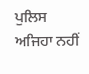ਪੁਲਿਸ ਅਜਿਹਾ ਨਹੀਂ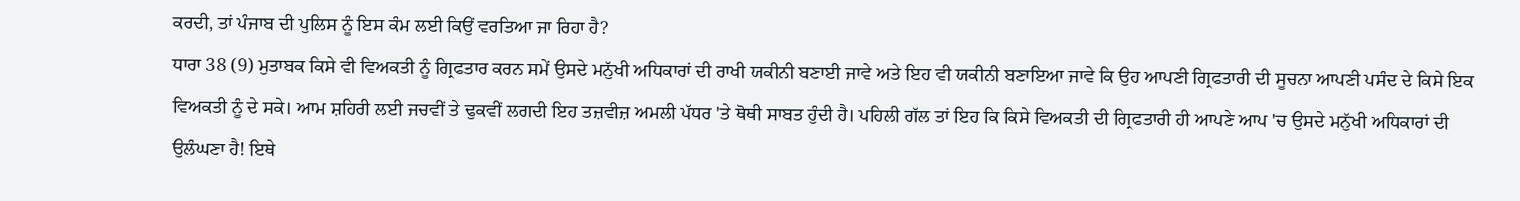ਕਰਦੀ, ਤਾਂ ਪੰਜਾਬ ਦੀ ਪੁਲਿਸ ਨੂੰ ਇਸ ਕੰਮ ਲਈ ਕਿਉਂ ਵਰਤਿਆ ਜਾ ਰਿਹਾ ਹੈ?
ਧਾਰਾ 38 (9) ਮੁਤਾਬਕ ਕਿਸੇ ਵੀ ਵਿਅਕਤੀ ਨੂੰ ਗ੍ਰਿਫਤਾਰ ਕਰਨ ਸਮੇਂ ਉਸਦੇ ਮਨੁੱਖੀ ਅਧਿਕਾਰਾਂ ਦੀ ਰਾਖੀ ਯਕੀਨੀ ਬਣਾਈ ਜਾਵੇ ਅਤੇ ਇਹ ਵੀ ਯਕੀਨੀ ਬਣਾਇਆ ਜਾਵੇ ਕਿ ਉਹ ਆਪਣੀ ਗ੍ਰਿਫਤਾਰੀ ਦੀ ਸੂਚਨਾ ਆਪਣੀ ਪਸੰਦ ਦੇ ਕਿਸੇ ਇਕ ਵਿਅਕਤੀ ਨੂੰ ਦੇ ਸਕੇ। ਆਮ ਸ਼ਹਿਰੀ ਲਈ ਜਚਵੀਂ ਤੇ ਢੁਕਵੀਂ ਲਗਦੀ ਇਹ ਤਜ਼ਵੀਜ਼ ਅਮਲੀ ਪੱਧਰ 'ਤੇ ਥੋਥੀ ਸਾਬਤ ਹੁੰਦੀ ਹੈ। ਪਹਿਲੀ ਗੱਲ ਤਾਂ ਇਹ ਕਿ ਕਿਸੇ ਵਿਅਕਤੀ ਦੀ ਗ੍ਰਿਫਤਾਰੀ ਹੀ ਆਪਣੇ ਆਪ 'ਚ ਉਸਦੇ ਮਨੁੱਖੀ ਅਧਿਕਾਰਾਂ ਦੀ ਉਲੰਘਣਾ ਹੈ! ਇਥੇ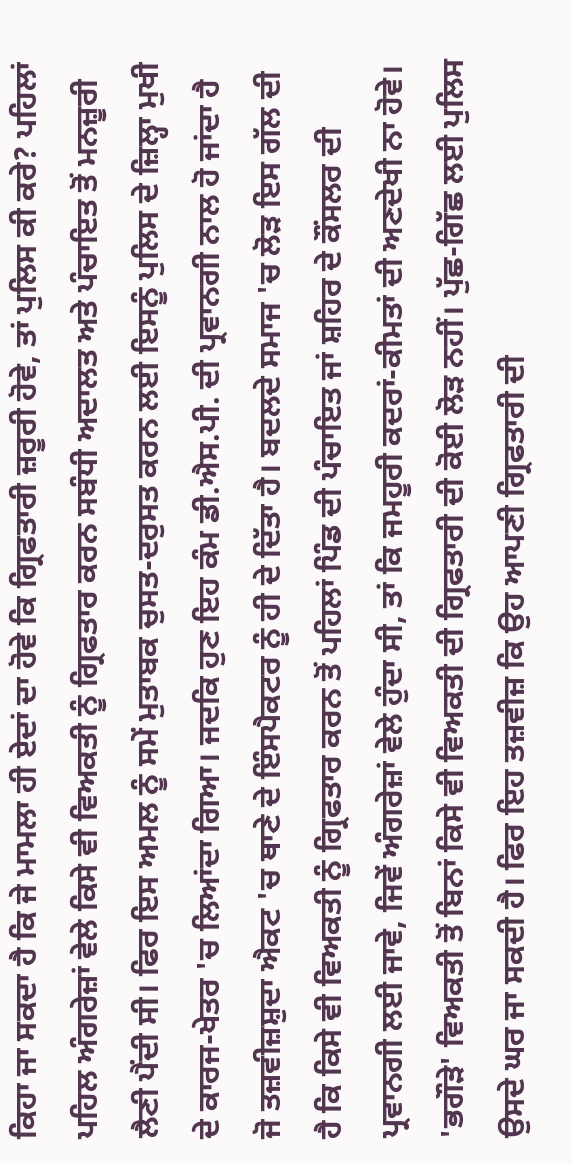ਕਿਹਾ ਜਾ ਸਕਦਾ ਹੈ ਕਿ ਜੇ ਮਾਮਲਾ ਹੀ ਏਦਾਂ ਦਾ ਹੋਵੇ ਕਿ ਗ੍ਰਿਫਤਾਰੀ ਜ਼ਰੂਰੀ ਹੋਵੇ, ਤਾਂ ਪੁਲਿਸ ਕੀ ਕਰੇ? ਪਹਿਲਾਂ ਪਹਿਲ ਅੰਗਰੇਜ਼ਾਂ ਵੇਲੇ ਕਿਸੇ ਵੀ ਵਿਅਕਤੀ ਨੂੰ ਗ੍ਰਿਫਤਾਰ ਕਰਨ ਸਬੰਧੀ ਅਦਾਲਤ ਅਤੇ ਪੰਚਾਇਤ ਤੋਂ ਮਨਜ਼ੂਰੀ ਲੈਣੀ ਪੈਂਦੀ ਸੀ। ਫਿਰ ਇਸ ਅਮਲ ਨੂੰ ਸਮੇਂ ਮੁਤਾਬਕ ਚੁਸਤ-ਦਰੁਸਤ ਕਰਨ ਲਈ ਇਸਨੂੰ ਪੁਲਿਸ ਦੇ ਜ਼ਿਲ੍ਹਾ ਮੁਖੀ ਦੇ ਕਾਰਜ-ਖੇਤਰ 'ਚ ਲਿਆਂਦਾ ਗਿਆ। ਜਦਕਿ ਹੁਣ ਇਹ ਕੰਮ ਡੀ.ਐਸ.ਪੀ. ਦੀ ਪ੍ਰਵਾਨਗੀ ਨਾਲ ਹੋ ਜਾਂਦਾ ਹੈ ਜੋ ਤਜ਼ਵੀਜ਼ਸ਼ੁਦਾ ਐਕਟ 'ਚ ਥਾਣੇ ਦੇ ਇੰਸਪੈਕਟਰ ਨੂੰ ਹੀ ਦੇ ਦਿੱਤਾ ਹੈ। ਬਦਲਦੇ ਸਮਾਜ 'ਚ ਲੋੜ ਇਸ ਗੱਲ ਦੀ ਹੈ ਕਿ ਕਿਸੇ ਵੀ ਵਿਅਕਤੀ ਨੂੰ ਗ੍ਰਿਫਤਾਰ ਕਰਨ ਤੋਂ ਪਹਿਲਾਂ ਪਿੰਡ ਦੀ ਪੰਚਾਇਤ ਜਾਂ ਸ਼ਹਿਰ ਦੇ ਕੌਂਸਲਰ ਦੀ ਪ੍ਰਵਾਨਗੀ ਲਈ ਜਾਵੇ, ਜਿਵੇਂ ਅੰਗਰੇਜ਼ਾਂ ਵੇਲੇ ਹੁੰਦਾ ਸੀ, ਤਾਂ ਕਿ ਜਮਹੂਰੀ ਕਦਰਾਂ-ਕੀਮਤਾਂ ਦੀ ਅਣਦੇਖੀ ਨਾ ਹੋਵੇ। 'ਭਗੌੜੇ' ਵਿਅਕਤੀ ਤੋਂ ਬਿਨਾਂ ਕਿਸੇ ਵੀ ਵਿਅਕਤੀ ਦੀ ਗ੍ਰਿਫਤਾਰੀ ਦੀ ਕੋਈ ਲੋੜ ਨਹੀਂ। ਪੁੱਛ-ਗਿੱਛ ਲਈ ਪੁਲਿਸ ਉਸਦੇ ਘਰ ਜਾ ਸਕਦੀ ਹੈ। ਫਿਰ ਇਹ ਤਜ਼ਵੀਜ਼ ਕਿ ਉਹ ਆਪਣੀ ਗ੍ਰਿਫਤਾਰੀ ਦੀ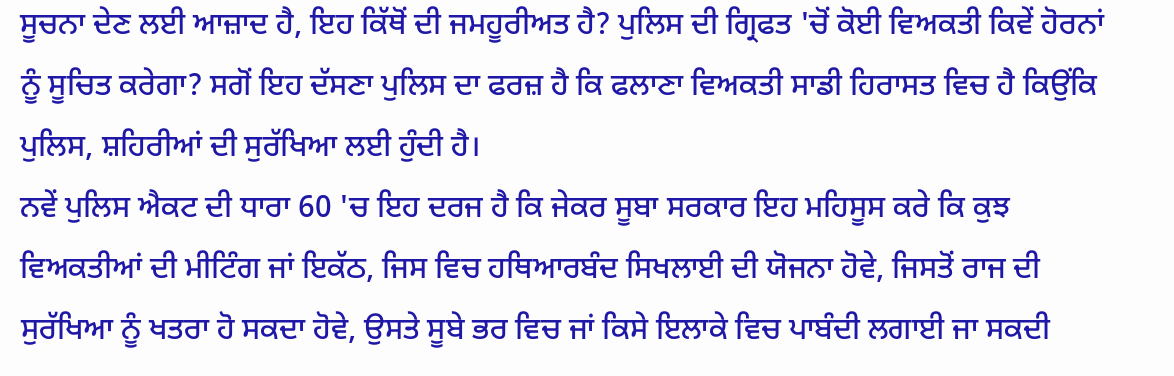ਸੂਚਨਾ ਦੇਣ ਲਈ ਆਜ਼ਾਦ ਹੈ, ਇਹ ਕਿੱਥੋਂ ਦੀ ਜਮਹੂਰੀਅਤ ਹੈ? ਪੁਲਿਸ ਦੀ ਗ੍ਰਿਫਤ 'ਚੋਂ ਕੋਈ ਵਿਅਕਤੀ ਕਿਵੇਂ ਹੋਰਨਾਂ ਨੂੰ ਸੂਚਿਤ ਕਰੇਗਾ? ਸਗੋਂ ਇਹ ਦੱਸਣਾ ਪੁਲਿਸ ਦਾ ਫਰਜ਼ ਹੈ ਕਿ ਫਲਾਣਾ ਵਿਅਕਤੀ ਸਾਡੀ ਹਿਰਾਸਤ ਵਿਚ ਹੈ ਕਿਉਂਕਿ ਪੁਲਿਸ, ਸ਼ਹਿਰੀਆਂ ਦੀ ਸੁਰੱਖਿਆ ਲਈ ਹੁੰਦੀ ਹੈ।
ਨਵੇਂ ਪੁਲਿਸ ਐਕਟ ਦੀ ਧਾਰਾ 60 'ਚ ਇਹ ਦਰਜ ਹੈ ਕਿ ਜੇਕਰ ਸੂਬਾ ਸਰਕਾਰ ਇਹ ਮਹਿਸੂਸ ਕਰੇ ਕਿ ਕੁਝ ਵਿਅਕਤੀਆਂ ਦੀ ਮੀਟਿੰਗ ਜਾਂ ਇਕੱਠ, ਜਿਸ ਵਿਚ ਹਥਿਆਰਬੰਦ ਸਿਖਲਾਈ ਦੀ ਯੋਜਨਾ ਹੋਵੇ, ਜਿਸਤੋਂ ਰਾਜ ਦੀ ਸੁਰੱਖਿਆ ਨੂੰ ਖਤਰਾ ਹੋ ਸਕਦਾ ਹੋਵੇ, ਉਸਤੇ ਸੂਬੇ ਭਰ ਵਿਚ ਜਾਂ ਕਿਸੇ ਇਲਾਕੇ ਵਿਚ ਪਾਬੰਦੀ ਲਗਾਈ ਜਾ ਸਕਦੀ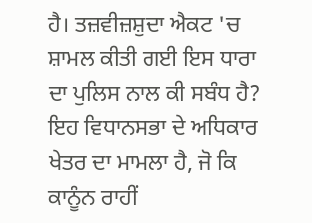ਹੈ। ਤਜ਼ਵੀਜ਼ਸ਼ੁਦਾ ਐਕਟ 'ਚ ਸ਼ਾਮਲ ਕੀਤੀ ਗਈ ਇਸ ਧਾਰਾ ਦਾ ਪੁਲਿਸ ਨਾਲ ਕੀ ਸਬੰਧ ਹੈ? ਇਹ ਵਿਧਾਨਸਭਾ ਦੇ ਅਧਿਕਾਰ ਖੇਤਰ ਦਾ ਮਾਮਲਾ ਹੈ, ਜੋ ਕਿ ਕਾਨੂੰਨ ਰਾਹੀਂ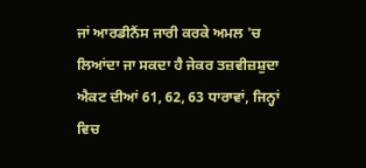ਜਾਂ ਆਰਡੀਨੈਂਸ ਜਾਰੀ ਕਰਕੇ ਅਮਲ 'ਚ ਲਿਆਂਦਾ ਜਾ ਸਕਦਾ ਹੈ ਜੇਕਰ ਤਜ਼ਵੀਜ਼ਸ਼ੁਦਾ ਐਕਟ ਦੀਆਂ 61, 62, 63 ਧਾਰਾਵਾਂ, ਜਿਨ੍ਹਾਂ ਵਿਚ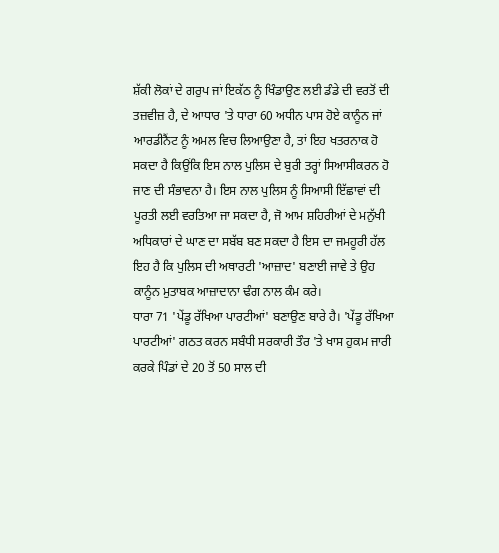ਸ਼ੱਕੀ ਲੋਕਾਂ ਦੇ ਗਰੁਪ ਜਾਂ ਇਕੱਠ ਨੂੰ ਖਿੰਡਾਉਣ ਲਈ ਡੰਡੇ ਦੀ ਵਰਤੋਂ ਦੀ ਤਜ਼ਵੀਜ਼ ਹੈ, ਦੇ ਆਧਾਰ 'ਤੇ ਧਾਰਾ 60 ਅਧੀਨ ਪਾਸ ਹੋਏ ਕਾਨੂੰਨ ਜਾਂ ਆਰਡੀਨੈਂਟ ਨੂੰ ਅਮਲ ਵਿਚ ਲਿਆਉਣਾ ਹੈ, ਤਾਂ ਇਹ ਖਤਰਨਾਕ ਹੋ ਸਕਦਾ ਹੈ ਕਿਉਂਕਿ ਇਸ ਨਾਲ ਪੁਲਿਸ ਦੇ ਬੁਰੀ ਤਰ੍ਹਾਂ ਸਿਆਸੀਕਰਨ ਹੋ ਜਾਣ ਦੀ ਸੰਭਾਵਨਾ ਹੈ। ਇਸ ਨਾਲ ਪੁਲਿਸ ਨੂੰ ਸਿਆਸੀ ਇੱਛਾਵਾਂ ਦੀ ਪੂਰਤੀ ਲਈ ਵਰਤਿਆ ਜਾ ਸਕਦਾ ਹੈ, ਜੋ ਆਮ ਸ਼ਹਿਰੀਆਂ ਦੇ ਮਨੁੱਖੀ ਅਧਿਕਾਰਾਂ ਦੇ ਘਾਣ ਦਾ ਸਬੱਬ ਬਣ ਸਕਦਾ ਹੈ ਇਸ ਦਾ ਜਮਹੂਰੀ ਹੱਲ ਇਹ ਹੈ ਕਿ ਪੁਲਿਸ ਦੀ ਅਥਾਰਟੀ 'ਆਜ਼ਾਦ' ਬਣਾਈ ਜਾਵੇ ਤੇ ਉਹ ਕਾਨੂੰਨ ਮੁਤਾਬਕ ਆਜ਼ਾਦਾਨਾ ਢੰਗ ਨਾਲ ਕੰਮ ਕਰੇ।
ਧਾਰਾ 71 'ਪੇਂਡੂ ਰੱਖਿਆ ਪਾਰਟੀਆਂ' ਬਣਾਉਣ ਬਾਰੇ ਹੈ। 'ਪੇਂਡੂ ਰੱਖਿਆ ਪਾਰਟੀਆਂ' ਗਠਤ ਕਰਨ ਸਬੰਧੀ ਸਰਕਾਰੀ ਤੌਰ 'ਤੇ ਖਾਸ ਹੁਕਮ ਜਾਰੀ ਕਰਕੇ ਪਿੰਡਾਂ ਦੇ 20 ਤੋਂ 50 ਸਾਲ ਦੀ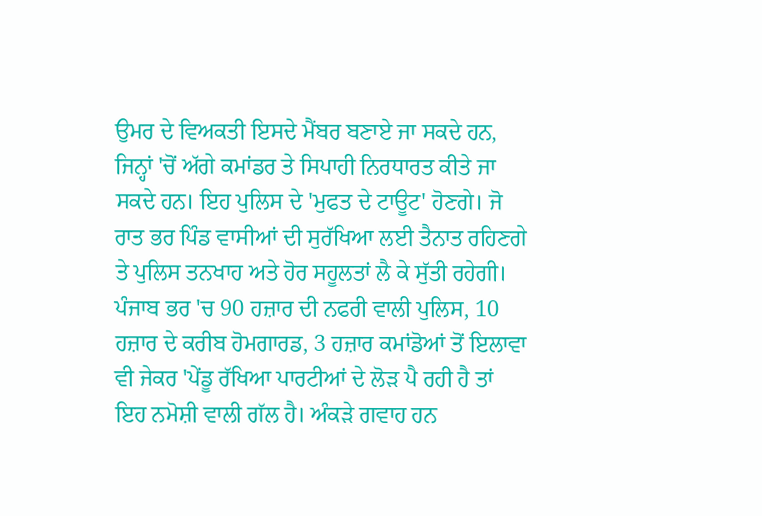ਉਮਰ ਦੇ ਵਿਅਕਤੀ ਇਸਦੇ ਮੈਂਬਰ ਬਣਾਏ ਜਾ ਸਕਦੇ ਹਨ, ਜਿਨ੍ਹਾਂ 'ਚੋਂ ਅੱਗੇ ਕਮਾਂਡਰ ਤੇ ਸਿਪਾਹੀ ਨਿਰਧਾਰਤ ਕੀਤੇ ਜਾ ਸਕਦੇ ਹਨ। ਇਹ ਪੁਲਿਸ ਦੇ 'ਮੁਫਤ ਦੇ ਟਾਊਟ' ਹੋਣਗੇ। ਜੋ ਰਾਤ ਭਰ ਪਿੰਡ ਵਾਸੀਆਂ ਦੀ ਸੁਰੱਖਿਆ ਲਈ ਤੈਨਾਤ ਰਹਿਣਗੇ ਤੇ ਪੁਲਿਸ ਤਨਖਾਹ ਅਤੇ ਹੋਰ ਸਹੂਲਤਾਂ ਲੈ ਕੇ ਸੁੱਤੀ ਰਹੇਗੀ। ਪੰਜਾਬ ਭਰ 'ਚ 90 ਹਜ਼ਾਰ ਦੀ ਨਫਰੀ ਵਾਲੀ ਪੁਲਿਸ, 10 ਹਜ਼ਾਰ ਦੇ ਕਰੀਬ ਹੋਮਗਾਰਡ, 3 ਹਜ਼ਾਰ ਕਮਾਂਡੋਆਂ ਤੋਂ ਇਲਾਵਾ ਵੀ ਜੇਕਰ 'ਪੇਂਡੂ ਰੱਖਿਆ ਪਾਰਟੀਆਂ ਦੇ ਲੋੜ ਪੈ ਰਹੀ ਹੈ ਤਾਂ ਇਹ ਨਮੋਸ਼ੀ ਵਾਲੀ ਗੱਲ ਹੈ। ਅੰਕੜੇ ਗਵਾਹ ਹਨ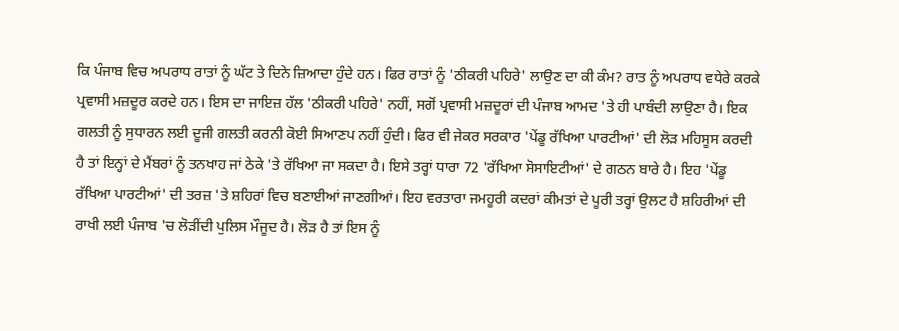ਕਿ ਪੰਜਾਬ ਵਿਚ ਅਪਰਾਧ ਰਾਤਾਂ ਨੂੰ ਘੱਟ ਤੇ ਦਿਨੇ ਜ਼ਿਆਦਾ ਹੁੰਦੇ ਹਨ। ਫਿਰ ਰਾਤਾਂ ਨੂੰ 'ਠੀਕਰੀ ਪਹਿਰੇ' ਲਾਉਣ ਦਾ ਕੀ ਕੰਮ? ਰਾਤ ਨੂੰ ਅਪਰਾਧ ਵਧੇਰੇ ਕਰਕੇ ਪ੍ਰਵਾਸੀ ਮਜ਼ਦੂਰ ਕਰਦੇ ਹਨ। ਇਸ ਦਾ ਜਾਇਜ਼ ਹੱਲ 'ਠੀਕਰੀ ਪਹਿਰੇ' ਨਹੀਂ, ਸਗੋਂ ਪ੍ਰਵਾਸੀ ਮਜ਼ਦੂਰਾਂ ਦੀ ਪੰਜਾਬ ਆਮਦ 'ਤੇ ਹੀ ਪਾਬੰਦੀ ਲਾਉਣਾ ਹੈ। ਇਕ ਗਲਤੀ ਨੂੰ ਸੁਧਾਰਨ ਲਈ ਦੂਜੀ ਗਲਤੀ ਕਰਨੀ ਕੋਈ ਸਿਆਣਪ ਨਹੀਂ ਹੁੰਦੀ। ਫਿਰ ਵੀ ਜੇਕਰ ਸਰਕਾਰ 'ਪੇਂਡੂ ਰੱਖਿਆ ਪਾਰਟੀਆਂ' ਦੀ ਲੋੜ ਮਹਿਸੂਸ ਕਰਦੀ ਹੈ ਤਾਂ ਇਨ੍ਹਾਂ ਦੇ ਮੈਂਬਰਾਂ ਨੂੰ ਤਨਖਾਹ ਜਾਂ ਠੇਕੇ 'ਤੇ ਰੱਖਿਆ ਜਾ ਸਕਦਾ ਹੈ। ਇਸੇ ਤਰ੍ਹਾਂ ਧਾਰਾ 72 'ਰੱਖਿਆ ਸੋਸਾਇਟੀਆਂ' ਦੇ ਗਠਨ ਬਾਰੇ ਹੈ। ਇਹ 'ਪੇਂਡੂ ਰੱਖਿਆ ਪਾਰਟੀਆਂ' ਦੀ ਤਰਜ਼ 'ਤੇ ਸ਼ਹਿਰਾਂ ਵਿਚ ਬਣਾਈਆਂ ਜਾਣਗੀਆਂ। ਇਹ ਵਰਤਾਰਾ ਜਮਹੂਰੀ ਕਦਰਾਂ ਕੀਮਤਾਂ ਦੇ ਪੂਰੀ ਤਰ੍ਹਾਂ ਉਲਟ ਹੈ ਸ਼ਹਿਰੀਆਂ ਦੀ ਰਾਖੀ ਲਈ ਪੰਜਾਬ 'ਚ ਲੋੜੀਂਦੀ ਪੁਲਿਸ ਮੌਜੂਦ ਹੈ। ਲੋੜ ਹੈ ਤਾਂ ਇਸ ਨੂੰ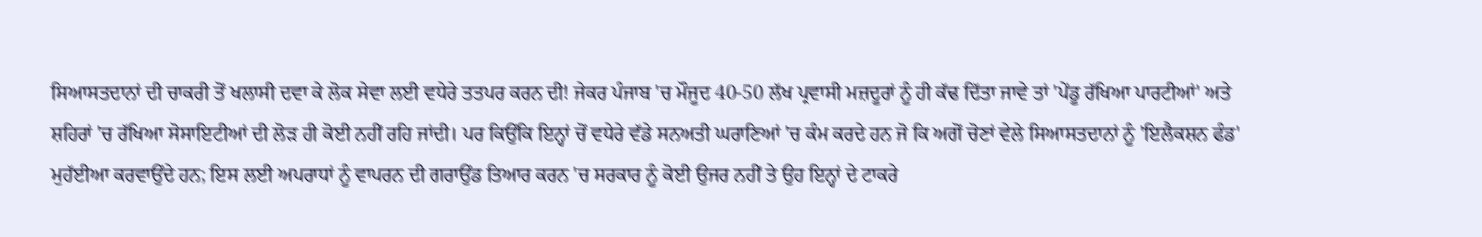ਸਿਆਸਤਦਾਨਾਂ ਦੀ ਚਾਕਰੀ ਤੋਂ ਖਲਾਸੀ ਦਵਾ ਕੇ ਲੋਕ ਸੇਵਾ ਲਈ ਵਧੇਰੇ ਤਤਪਰ ਕਰਨ ਦੀ! ਜੇਕਰ ਪੰਜਾਬ 'ਚ ਮੌਜੂਦ 40-50 ਲੱਖ ਪ੍ਰਵਾਸੀ ਮਜ਼ਦੂਰਾਂ ਨੂੰ ਹੀ ਕੱਢ ਦਿੱਤਾ ਜਾਵੇ ਤਾਂ 'ਪੇਂਡੂ ਰੱਖਿਆ ਪਾਰਟੀਆਂ' ਅਤੇ ਸ਼ਹਿਰਾਂ 'ਚ ਰੱਖਿਆ ਸੋਸਾਇਟੀਆਂ ਦੀ ਲੋੜ ਹੀ ਕੋਈ ਨਹੀਂ ਰਹਿ ਜਾਂਦੀ। ਪਰ ਕਿਉਂਕਿ ਇਨ੍ਹਾਂ ਚੋਂ ਵਧੇਰੇ ਵੱਡੇ ਸਨਅਤੀ ਘਰਾਣਿਆਂ 'ਚ ਕੰਮ ਕਰਦੇ ਹਨ ਜੋ ਕਿ ਅਗੋਂ ਚੋਣਾਂ ਵੇਲੇ ਸਿਆਸਤਦਾਨਾਂ ਨੂੰ 'ਇਲੈਕਸ਼ਨ ਫੰਡ' ਮੁਹੱਈਆ ਕਰਵਾਉਂਦੇ ਹਨ; ਇਸ ਲਈ ਅਪਰਾਧਾਂ ਨੂੰ ਵਾਪਰਨ ਦੀ ਗਰਾਉਂਡ ਤਿਆਰ ਕਰਨ 'ਚ ਸਰਕਾਰ ਨੂੰ ਕੋਈ ਉਜਰ ਨਹੀਂ ਤੇ ਉਹ ਇਨ੍ਹਾਂ ਦੇ ਟਾਕਰੇ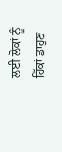ਲਈ ਲੋਕਾਂ ਨੂੰ ਹਿੱਕਾਂ ਡਾਹੁਣ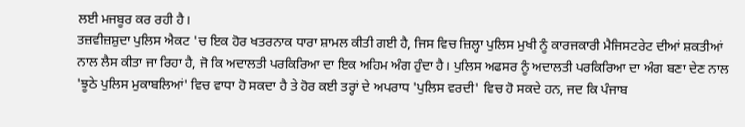ਲਈ ਮਜਬੂਰ ਕਰ ਰਹੀ ਹੈ।
ਤਜ਼ਵੀਜ਼ਸ਼ੁਦਾ ਪੁਲਿਸ ਐਕਟ 'ਚ ਇਕ ਹੋਰ ਖਤਰਨਾਕ ਧਾਰਾ ਸ਼ਾਮਲ ਕੀਤੀ ਗਈ ਹੈ, ਜਿਸ ਵਿਚ ਜ਼ਿਲ੍ਹਾ ਪੁਲਿਸ ਮੁਖੀ ਨੂੰ ਕਾਰਜਕਾਰੀ ਮੈਜਿਸਟਰੇਟ ਦੀਆਂ ਸ਼ਕਤੀਆਂ ਨਾਲ ਲੈਸ ਕੀਤਾ ਜਾ ਰਿਹਾ ਹੈ, ਜੋ ਕਿ ਅਦਾਲਤੀ ਪਰਕਿਰਿਆ ਦਾ ਇਕ ਅਹਿਮ ਅੰਗ ਹੁੰਦਾ ਹੈ। ਪੁਲਿਸ ਅਫਸਰ ਨੂੰ ਅਦਾਲਤੀ ਪਰਕਿਰਿਆ ਦਾ ਅੰਗ ਬਣਾ ਦੇਣ ਨਾਲ 'ਝੂਠੇ ਪੁਲਿਸ ਮੁਕਾਬਲਿਆਂ' ਵਿਚ ਵਾਧਾ ਹੋ ਸਕਦਾ ਹੈ ਤੇ ਹੋਰ ਕਈ ਤਰ੍ਹਾਂ ਦੇ ਅਪਰਾਧ 'ਪੁਲਿਸ ਵਰਦੀ' ਵਿਚ ਹੋ ਸਕਦੇ ਹਨ, ਜਦ ਕਿ ਪੰਜਾਬ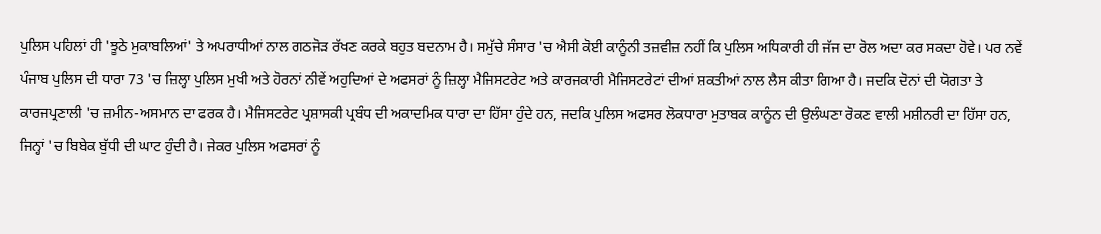ਪੁਲਿਸ ਪਹਿਲਾਂ ਹੀ 'ਝੂਠੇ ਮੁਕਾਬਲਿਆਂ' ਤੇ ਅਪਰਾਧੀਆਂ ਨਾਲ ਗਠਜੋੜ ਰੱਖਣ ਕਰਕੇ ਬਹੁਤ ਬਦਨਾਮ ਹੈ। ਸਮੁੱਚੇ ਸੰਸਾਰ 'ਚ ਐਸੀ ਕੋਈ ਕਾਨੂੰਨੀ ਤਜ਼ਵੀਜ਼ ਨਹੀਂ ਕਿ ਪੁਲਿਸ ਅਧਿਕਾਰੀ ਹੀ ਜੱਜ ਦਾ ਰੋਲ ਅਦਾ ਕਰ ਸਕਦਾ ਹੋਵੇ। ਪਰ ਨਵੇਂ ਪੰਜਾਬ ਪੁਲਿਸ ਦੀ ਧਾਰਾ 73 'ਚ ਜ਼ਿਲ੍ਹਾ ਪੁਲਿਸ ਮੁਖੀ ਅਤੇ ਹੋਰਨਾਂ ਨੀਵੇਂ ਅਹੁਦਿਆਂ ਦੇ ਅਫਸਰਾਂ ਨੂੰ ਜ਼ਿਲ੍ਹਾ ਮੈਜਿਸਟਰੇਟ ਅਤੇ ਕਾਰਜਕਾਰੀ ਮੈਜਿਸਟਰੇਟਾਂ ਦੀਆਂ ਸ਼ਕਤੀਆਂ ਨਾਲ ਲੈਸ ਕੀਤਾ ਗਿਆ ਹੈ। ਜਦਕਿ ਦੋਨਾਂ ਦੀ ਯੋਗਤਾ ਤੇ ਕਾਰਜਪ੍ਰਣਾਲੀ 'ਚ ਜ਼ਮੀਨ-ਅਸਮਾਨ ਦਾ ਫਰਕ ਹੈ। ਮੈਜਿਸਟਰੇਟ ਪ੍ਰਸ਼ਾਸਕੀ ਪ੍ਰਬੰਧ ਦੀ ਅਕਾਦਮਿਕ ਧਾਰਾ ਦਾ ਹਿੱਸਾ ਹੁੰਦੇ ਹਨ, ਜਦਕਿ ਪੁਲਿਸ ਅਫਸਰ ਲੋਕਧਾਰਾ ਮੁਤਾਬਕ ਕਾਨੂੰਨ ਦੀ ਉਲੰਘਣਾ ਰੋਕਣ ਵਾਲੀ ਮਸ਼ੀਨਰੀ ਦਾ ਹਿੱਸਾ ਹਨ, ਜਿਨ੍ਹਾਂ 'ਚ ਬਿਬੇਕ ਬੁੱਧੀ ਦੀ ਘਾਟ ਹੁੰਦੀ ਹੈ। ਜੇਕਰ ਪੁਲਿਸ ਅਫਸਰਾਂ ਨੂੰ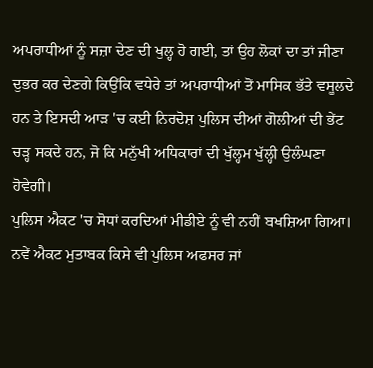ਅਪਰਾਧੀਆਂ ਨੂੰ ਸਜ਼ਾ ਦੇਣ ਦੀ ਖੁਲ੍ਹ ਹੋ ਗਈ, ਤਾਂ ਉਹ ਲੋਕਾਂ ਦਾ ਤਾਂ ਜੀਣਾ ਦੁਭਰ ਕਰ ਦੇਣਗੇ ਕਿਉਂਕਿ ਵਧੇਰੇ ਤਾਂ ਅਪਰਾਧੀਆਂ ਤੋਂ ਮਾਸਿਕ ਭੱਤੇ ਵਸੂਲਦੇ ਹਨ ਤੇ ਇਸਦੀ ਆੜ 'ਚ ਕਈ ਨਿਰਦੋਸ਼ ਪੁਲਿਸ ਦੀਆਂ ਗੋਲੀਆਂ ਦੀ ਭੇਂਟ ਚੜ੍ਹ ਸਕਦੇ ਹਨ, ਜੋ ਕਿ ਮਨੁੱਖੀ ਅਧਿਕਾਰਾਂ ਦੀ ਖੁੱਲ੍ਹਮ ਖੁੱਲ੍ਹੀ ਉਲੰਘਣਾ ਹੋਵੇਗੀ।
ਪੁਲਿਸ ਐਕਟ 'ਚ ਸੋਧਾਂ ਕਰਦਿਆਂ ਮੀਡੀਏ ਨੂੰ ਵੀ ਨਹੀਂ ਬਖਸ਼ਿਆ ਗਿਆ। ਨਵੇਂ ਐਕਟ ਮੁਤਾਬਕ ਕਿਸੇ ਵੀ ਪੁਲਿਸ ਅਫਸਰ ਜਾਂ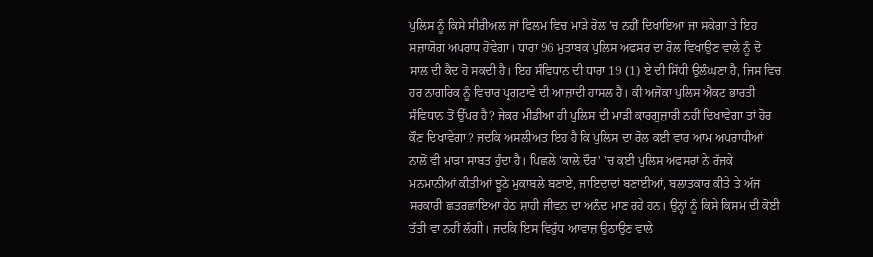ਪੁਲਿਸ ਨੂੰ ਕਿਸੇ ਸੀਰੀਅਲ ਜਾਂ ਫਿਲਮ ਵਿਚ ਮਾੜੇ ਰੋਲ 'ਚ ਨਹੀਂ ਦਿਖਾਇਆ ਜਾ ਸਕੇਗਾ ਤੇ ਇਹ ਸਜ਼ਾਯੋਗ ਅਪਰਾਧ ਹੋਵੇਗਾ। ਧਾਰਾ 96 ਮੁਤਾਬਕ ਪੁਲਿਸ ਅਫਸਰ ਦਾ ਰੋਲ ਵਿਖਾਉਣ ਵਾਲੇ ਨੂੰ ਦੋ ਸਾਲ ਦੀ ਕੈਦ ਹੋ ਸਕਦੀ ਹੈ। ਇਹ ਸੰਵਿਧਾਨ ਦੀ ਧਾਰਾ 19 (1) ਏ ਦੀ ਸਿੱਧੀ ਉਲੰਘਣਾ ਹੈ, ਜਿਸ ਵਿਚ ਹਰ ਨਾਗਰਿਕ ਨੂੰ ਵਿਚਾਰ ਪ੍ਰਗਟਾਵੇ ਦੀ ਆਜ਼ਾਦੀ ਹਾਸਲ ਹੈ। ਕੀ ਅਜੋਕਾ ਪੁਲਿਸ ਐਕਟ ਭਾਰਤੀ ਸੰਵਿਧਾਨ ਤੋਂ ਉੱਪਰ ਹੈ? ਜੇਕਰ ਮੀਡੀਆ ਹੀ ਪੁਲਿਸ ਦੀ ਮਾੜੀ ਕਾਰਗੁਜ਼ਾਰੀ ਨਹੀਂ ਦਿਖਾਵੇਗਾ ਤਾਂ ਹੋਰ ਕੌਣ ਦਿਖਾਵੇਗਾ? ਜਦਕਿ ਅਸਲੀਅਤ ਇਹ ਹੈ ਕਿ ਪੁਲਿਸ ਦਾ ਰੋਲ ਕਈ ਵਾਰ ਆਮ ਅਪਰਾਧੀਆਂ ਨਾਲੋਂ ਵੀ ਮਾੜਾ ਸਾਬਤ ਹੁੰਦਾ ਹੈ। ਪਿਛਲੇ 'ਕਾਲੇ ਦੌਰ' 'ਚ ਕਈ ਪੁਲਿਸ ਅਫਸਰਾਂ ਨੇ ਰੱਜਕੇ ਮਨਮਾਨੀਆਂ ਕੀਤੀਆਂ ਝੂਠੇ ਮੁਕਾਬਲੇ ਬਣਾਏ, ਜਾਇਦਾਦਾਂ ਬਣਾਈਆਂ, ਬਲਾਤਕਾਰ ਕੀਤੇ ਤੇ ਅੱਜ ਸਰਕਾਰੀ ਛਤਰਛਾਇਆ ਹੇਠ ਸ਼ਾਹੀ ਜੀਵਨ ਦਾ ਅਨੰਦ ਮਾਣ ਰਹੇ ਹਨ। ਉਨ੍ਹਾਂ ਨੂੰ ਕਿਸੇ ਕਿਸਮ ਦੀ ਕੋਈ ਤੱਤੀ ਵਾ ਨਹੀਂ ਲੱਗੀ। ਜਦਕਿ ਇਸ ਵਿਰੁੱਧ ਆਵਾਜ਼ ਉਠਾਉਣ ਵਾਲੇ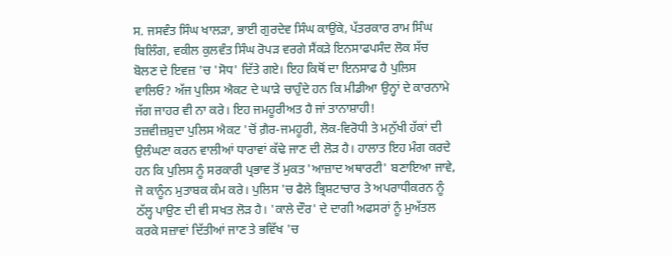ਸ. ਜਸਵੰਤ ਸਿੰਘ ਖਾਲੜਾ, ਭਾਈ ਗੁਰਦੇਵ ਸਿੰਘ ਕਾਉਂਕੇ, ਪੱਤਰਕਾਰ ਰਾਮ ਸਿੰਘ ਬਿਲਿੰਗ, ਵਕੀਲ ਕੁਲਵੰਤ ਸਿੰਘ ਰੋਪੜ ਵਰਗੇ ਸੈਂਕੜੇ ਇਨਸਾਫਪਸੰਦ ਲੋਕ ਸੱਚ ਬੋਲਣ ਦੇ ਇਵਜ਼ 'ਚ 'ਸੋਧ' ਦਿੱਤੇ ਗਏ। ਇਹ ਕਿਥੋਂ ਦਾ ਇਨਸਾਫ ਹੈ ਪੁਲਿਸ ਵਾਲਿਓ? ਅੱਜ ਪੁਲਿਸ ਐਕਟ ਦੇ ਘਾੜੇ ਚਾਹੁੰਦੇ ਹਨ ਕਿ ਮੀਡੀਆ ਉਨ੍ਹਾਂ ਦੇ ਕਾਰਨਾਮੇ ਜੱਗ ਜਾਹਰ ਵੀ ਨਾ ਕਰੇ। ਇਹ ਜਮਹੂਰੀਅਤ ਹੈ ਜਾਂ ਤਾਨਾਸ਼ਾਹੀ!
ਤਜ਼ਵੀਜ਼ਸ਼ੁਦਾ ਪੁਲਿਸ ਐਕਟ 'ਚੋਂ ਗ਼ੈਰ-ਜਮਹੂਰੀ, ਲੋਕ-ਵਿਰੋਧੀ ਤੇ ਮਨੁੱਖੀ ਹੱਕਾਂ ਦੀ ਉਲੰਘਣਾ ਕਰਨ ਵਾਲੀਆਂ ਧਾਰਾਵਾਂ ਕੱਢੇ ਜਾਣ ਦੀ ਲੋੜ ਹੈ। ਹਾਲਾਤ ਇਹ ਮੰਗ ਕਰਦੇ ਹਨ ਕਿ ਪੁਲਿਸ ਨੂੰ ਸਰਕਾਰੀ ਪ੍ਰਭਾਵ ਤੋਂ ਮੁਕਤ 'ਆਜ਼ਾਦ ਅਥਾਰਟੀ' ਬਣਾਇਆ ਜਾਵੇ, ਜੋ ਕਾਨੂੰਨ ਮੁਤਾਬਕ ਕੰਮ ਕਰੇ। ਪੁਲਿਸ 'ਚ ਫੈਲੇ ਭ੍ਰਿਸ਼ਟਾਚਾਰ ਤੇ ਅਪਰਾਧੀਕਰਨ ਨੂੰ ਠੱਲ੍ਹ ਪਾਉਣ ਦੀ ਵੀ ਸਖਤ ਲੋੜ ਹੈ। 'ਕਾਲੇ ਦੌਰ' ਦੇ ਦਾਗੀ ਅਫਸਰਾਂ ਨੂੰ ਮੁਅੱਤਲ ਕਰਕੇ ਸਜ਼ਾਵਾਂ ਦਿੱਤੀਆਂ ਜਾਣ ਤੇ ਭਵਿੱਖ 'ਚ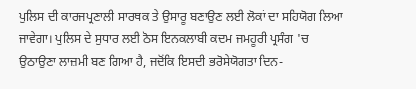ਪੁਲਿਸ ਦੀ ਕਾਰਜਪ੍ਰਣਾਲੀ ਸਾਰਥਕ ਤੇ ਉਸਾਰੂ ਬਣਾਉਣ ਲਈ ਲੋਕਾਂ ਦਾ ਸਹਿਯੋਗ ਲਿਆ ਜਾਵੇਗਾ। ਪੁਲਿਸ ਦੇ ਸੁਧਾਰ ਲਈ ਠੋਸ ਇਨਕਲਾਬੀ ਕਦਮ ਜਮਹੂਰੀ ਪ੍ਰਸੰਗ 'ਚ ਉਠਾਉਣਾ ਲਾਜ਼ਮੀ ਬਣ ਗਿਆ ਹੈ, ਜਦੋਂਕਿ ਇਸਦੀ ਭਰੋਸੇਯੋਗਤਾ ਦਿਨ-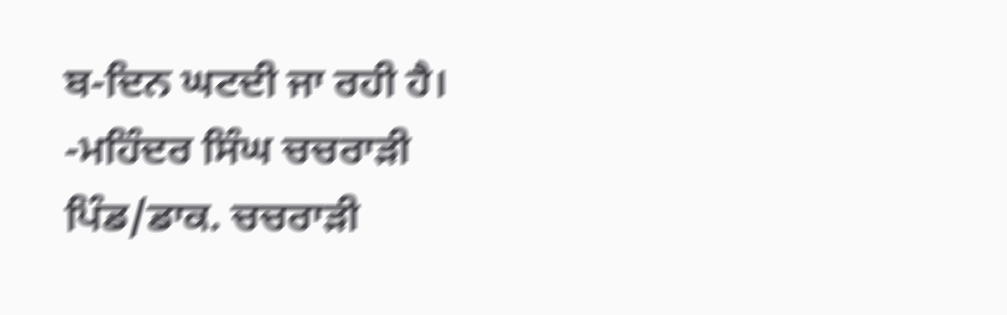ਬ-ਦਿਨ ਘਟਦੀ ਜਾ ਰਹੀ ਹੈ।
-ਮਹਿੰਦਰ ਸਿੰਘ ਚਚਰਾੜੀ
ਪਿੰਡ/ਡਾਕ. ਚਚਰਾੜੀ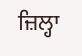ਜ਼ਿਲ੍ਹਾ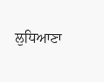ਲੁਧਿਆਣਾ